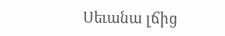Սեւանա լճից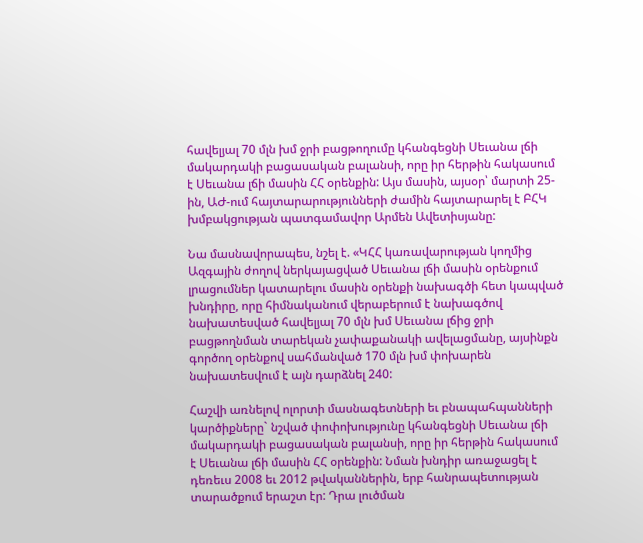հավելյալ 70 մլն խմ ջրի բացթողումը կհանգեցնի Սեւանա լճի մակարդակի բացասական բալանսի, որը իր հերթին հակասում է Սեւանա լճի մասին ՀՀ օրենքին: Այս մասին, այսօր՝ մարտի 25-ին, ԱԺ-ում հայտարարությունների ժամին հայտարարել է ԲՀԿ խմբակցության պատգամավոր Արմեն Ավետիսյանը:

Նա մասնավորապես, նշել է. «ԿՀՀ կառավարության կողմից Ազգային ժողով ներկայացված Սեւանա լճի մասին օրենքում լրացումներ կատարելու մասին օրենքի նախագծի հետ կապված խնդիրը, որը հիմնականում վերաբերում է նախագծով նախատեսված հավելյալ 70 մլն խմ Սեւանա լճից ջրի բացթողնման տարեկան չափաքանակի ավելացմանը, այսինքն գործող օրենքով սահմանված 170 մլն խմ փոխարեն նախատեսվում է այն դարձնել 240:

Հաշվի առնելով ոլորտի մասնագետների եւ բնապահպանների կարծիքները` նշված փոփոխությունը կհանգեցնի Սեւանա լճի մակարդակի բացասական բալանսի, որը իր հերթին հակասում է Սեւանա լճի մասին ՀՀ օրենքին: Նման խնդիր առաջացել է դեռեւս 2008 եւ 2012 թվականներին, երբ հանրապետության տարածքում երաշտ էր: Դրա լուծման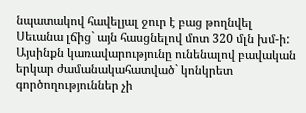նպատակով հավելյալ ջուր է բաց թողնվել Սեւանա լճից` այն հասցնելով մոտ 320 մլն խմ-ի: Այսինքն կառավարությունը ունենալով բավական երկար ժամանակահատված` կոնկրետ գործողություններ չի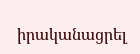իրականացրել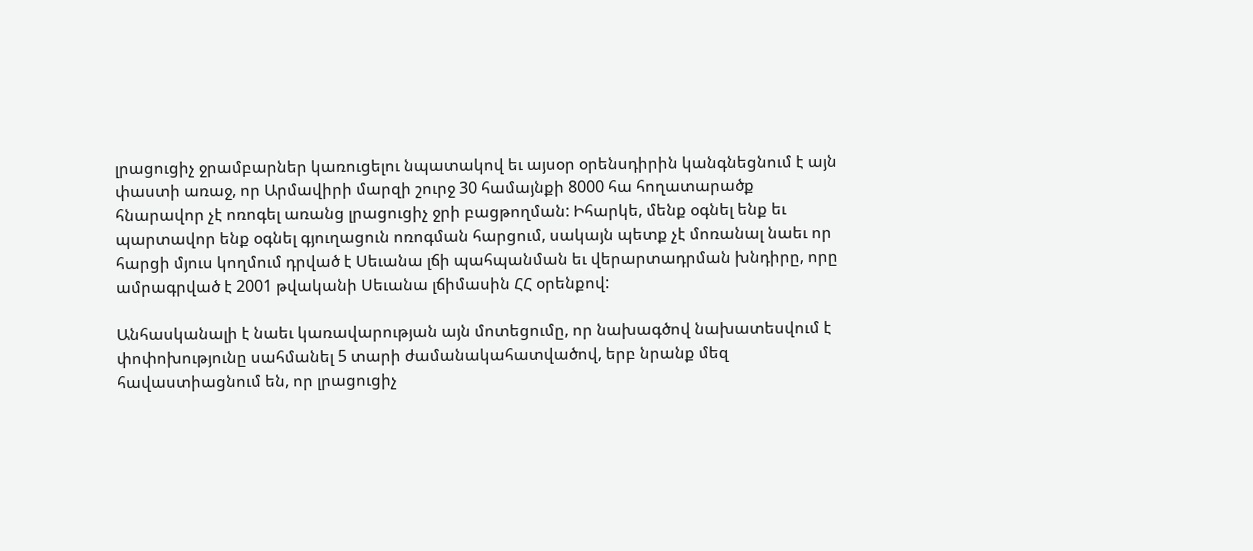լրացուցիչ ջրամբարներ կառուցելու նպատակով եւ այսօր օրենսդիրին կանգնեցնում է այն փաստի առաջ, որ Արմավիրի մարզի շուրջ 30 համայնքի 8000 հա հողատարածք հնարավոր չէ ոռոգել առանց լրացուցիչ ջրի բացթողման: Իհարկե, մենք օգնել ենք եւ պարտավոր ենք օգնել գյուղացուն ոռոգման հարցում, սակայն պետք չէ մոռանալ նաեւ որ հարցի մյուս կողմում դրված է Սեւանա լճի պահպանման եւ վերարտադրման խնդիրը, որը ամրագրված է 2001 թվականի Սեւանա լճիմասին ՀՀ օրենքով:

Անհասկանալի է նաեւ կառավարության այն մոտեցումը, որ նախագծով նախատեսվում է փոփոխությունը սահմանել 5 տարի ժամանակահատվածով, երբ նրանք մեզ հավաստիացնում են, որ լրացուցիչ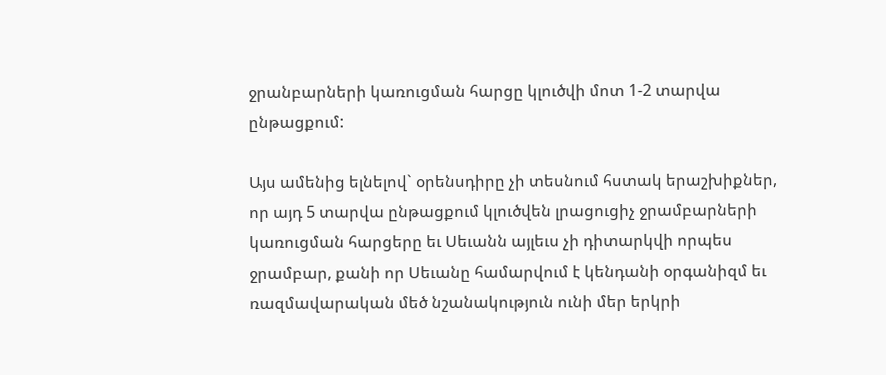ջրանբարների կառուցման հարցը կլուծվի մոտ 1-2 տարվա ընթացքում:

Այս ամենից ելնելով` օրենսդիրը չի տեսնում հստակ երաշխիքներ, որ այդ 5 տարվա ընթացքում կլուծվեն լրացուցիչ ջրամբարների կառուցման հարցերը եւ Սեւանն այլեւս չի դիտարկվի որպես ջրամբար, քանի որ Սեւանը համարվում է կենդանի օրգանիզմ եւ ռազմավարական մեծ նշանակություն ունի մեր երկրի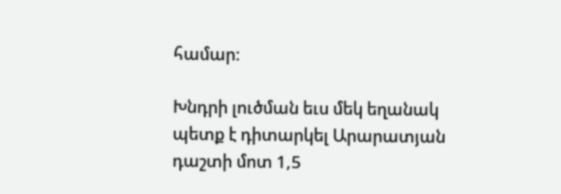համար:

Խնդրի լուծման եւս մեկ եղանակ պետք է դիտարկել Արարատյան դաշտի մոտ 1,5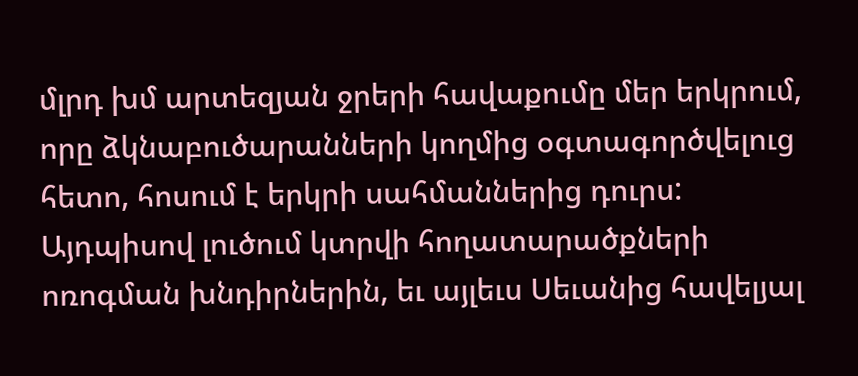մլրդ խմ արտեզյան ջրերի հավաքումը մեր երկրում, որը ձկնաբուծարանների կողմից օգտագործվելուց հետո, հոսում է երկրի սահմաններից դուրս: Այդպիսով լուծում կտրվի հողատարածքների ոռոգման խնդիրներին, եւ այլեւս Սեւանից հավելյալ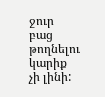ջուր բաց թողնելու կարիք չի լինի: